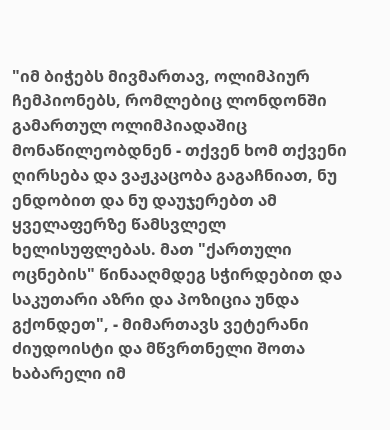"იმ ბიჭებს მივმართავ, ოლიმპიურ ჩემპიონებს, რომლებიც ლონდონში გამართულ ოლიმპიადაშიც მონაწილეობდნენ - თქვენ ხომ თქვენი ღირსება და ვაჟკაცობა გაგაჩნიათ, ნუ ენდობით და ნუ დაუჯერებთ ამ ყველაფერზე წამსვლელ ხელისუფლებას. მათ "ქართული ოცნების" წინააღმდეგ სჭირდებით და საკუთარი აზრი და პოზიცია უნდა გქონდეთ", - მიმართავს ვეტერანი ძიუდოისტი და მწვრთნელი შოთა ხაბარელი იმ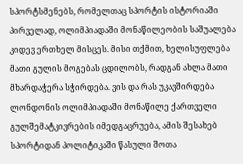სპორტსმენებს, რომელთაც სპორტის ისტორიაში პირველად, ოლიმპიადაში მონაწილეობის საშუალება კიდევ ერთხელ მისცეს. მისი თქმით, ხელისუფლება მათი გულის მოგებას ცდილობს, რადგან ახლა მათი მხარდაჭერა სჭირდება. ვის და რას უკავშირდება ლონდონის ოლიმპიადაში მონაწილე ქართველი გულშემატკივრების იმედგაცრუება, ამის შესახებ სპორტიდან პოლიტიკაში წასული შოთა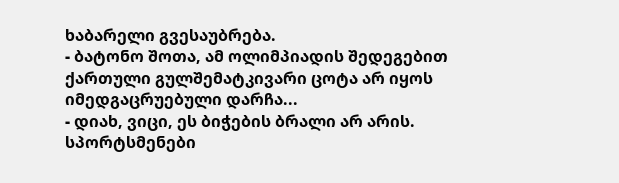ხაბარელი გვესაუბრება.
- ბატონო შოთა, ამ ოლიმპიადის შედეგებით ქართული გულშემატკივარი ცოტა არ იყოს იმედგაცრუებული დარჩა...
- დიახ, ვიცი, ეს ბიჭების ბრალი არ არის. სპორტსმენები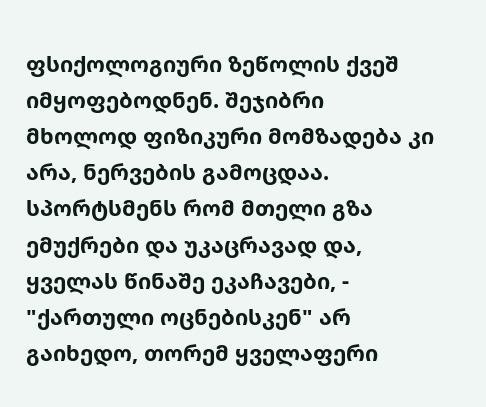ფსიქოლოგიური ზეწოლის ქვეშ იმყოფებოდნენ. შეჯიბრი მხოლოდ ფიზიკური მომზადება კი არა, ნერვების გამოცდაა. სპორტსმენს რომ მთელი გზა ემუქრები და უკაცრავად და, ყველას წინაშე ეკაჩავები, - "ქართული ოცნებისკენ" არ გაიხედო, თორემ ყველაფერი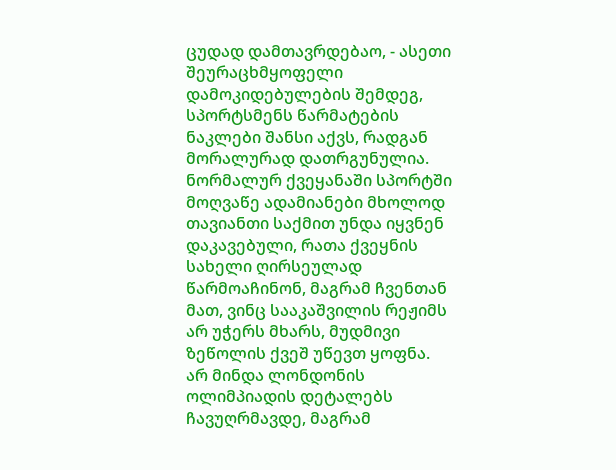ცუდად დამთავრდებაო, - ასეთი შეურაცხმყოფელი დამოკიდებულების შემდეგ, სპორტსმენს წარმატების ნაკლები შანსი აქვს, რადგან მორალურად დათრგუნულია. ნორმალურ ქვეყანაში სპორტში მოღვაწე ადამიანები მხოლოდ თავიანთი საქმით უნდა იყვნენ დაკავებული, რათა ქვეყნის სახელი ღირსეულად წარმოაჩინონ, მაგრამ ჩვენთან მათ, ვინც სააკაშვილის რეჟიმს არ უჭერს მხარს, მუდმივი ზეწოლის ქვეშ უწევთ ყოფნა.
არ მინდა ლონდონის ოლიმპიადის დეტალებს ჩავუღრმავდე, მაგრამ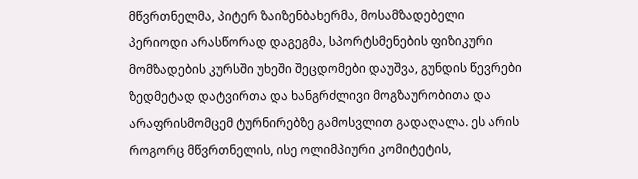მწვრთნელმა, პიტერ ზაიზენბახერმა, მოსამზადებელი პერიოდი არასწორად დაგეგმა, სპორტსმენების ფიზიკური მომზადების კურსში უხეში შეცდომები დაუშვა, გუნდის წევრები ზედმეტად დატვირთა და ხანგრძლივი მოგზაურობითა და არაფრისმომცემ ტურნირებზე გამოსვლით გადაღალა. ეს არის როგორც მწვრთნელის, ისე ოლიმპიური კომიტეტის,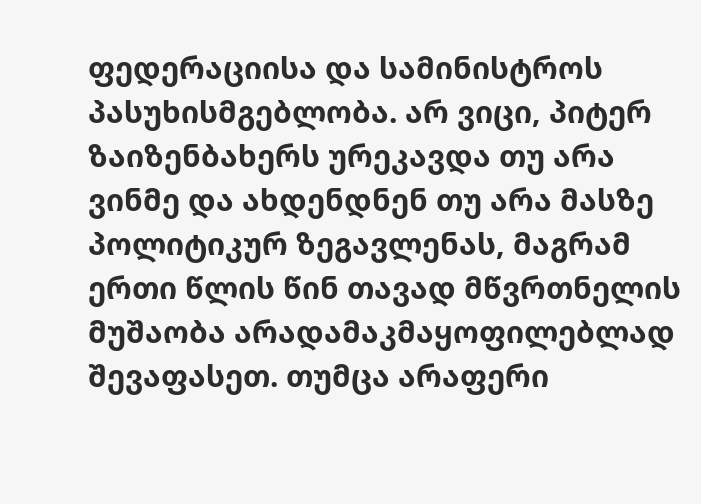ფედერაციისა და სამინისტროს პასუხისმგებლობა. არ ვიცი, პიტერ ზაიზენბახერს ურეკავდა თუ არა ვინმე და ახდენდნენ თუ არა მასზე პოლიტიკურ ზეგავლენას, მაგრამ ერთი წლის წინ თავად მწვრთნელის მუშაობა არადამაკმაყოფილებლად შევაფასეთ. თუმცა არაფერი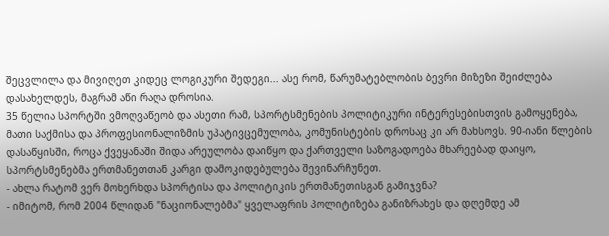შეცვლილა და მივიღეთ კიდეც ლოგიკური შედეგი... ასე რომ, წარუმატებლობის ბევრი მიზეზი შეიძლება დასახელდეს, მაგრამ აწი რაღა დროსია.
35 წელია სპორტში ვმოღვაწეობ და ასეთი რამ, სპორტსმენების პოლიტიკური ინტერესებისთვის გამოყენება, მათი საქმისა და პროფესიონალიზმის უპატივცემულობა, კომუნისტების დროსაც კი არ მახსოვს. 90-იანი წლების დასაწყისში, როცა ქვეყანაში შიდა არეულობა დაიწყო და ქართველი საზოგადოება მხარეებად დაიყო, სპორტსმენებმა ერთმანეთთან კარგი დამოკიდებულება შევინარჩუნეთ.
- ახლა რატომ ვერ მოხერხდა სპორტისა და პოლიტიკის ერთმანეთისგან გამიჯვნა?
- იმიტომ, რომ 2004 წლიდან "ნაციონალებმა" ყველაფრის პოლიტიზება განიზრახეს და დღემდე ამ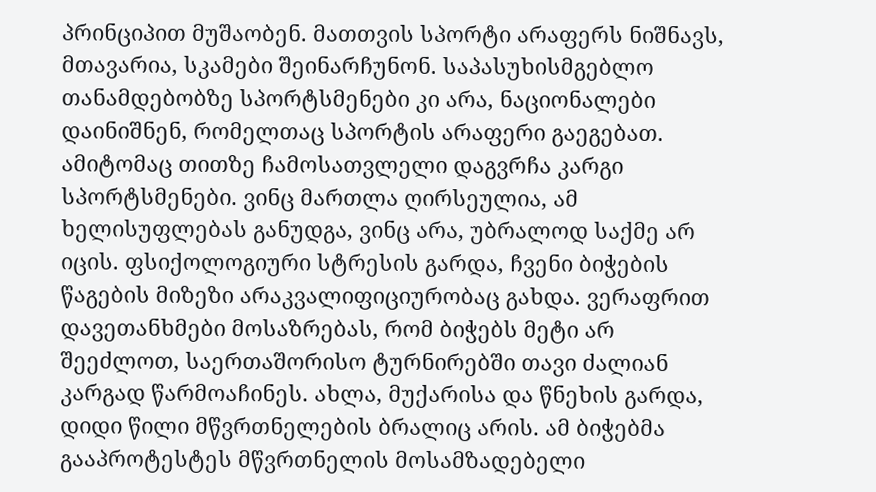პრინციპით მუშაობენ. მათთვის სპორტი არაფერს ნიშნავს, მთავარია, სკამები შეინარჩუნონ. საპასუხისმგებლო თანამდებობზე სპორტსმენები კი არა, ნაციონალები დაინიშნენ, რომელთაც სპორტის არაფერი გაეგებათ. ამიტომაც თითზე ჩამოსათვლელი დაგვრჩა კარგი სპორტსმენები. ვინც მართლა ღირსეულია, ამ ხელისუფლებას განუდგა, ვინც არა, უბრალოდ საქმე არ იცის. ფსიქოლოგიური სტრესის გარდა, ჩვენი ბიჭების წაგების მიზეზი არაკვალიფიციურობაც გახდა. ვერაფრით დავეთანხმები მოსაზრებას, რომ ბიჭებს მეტი არ შეეძლოთ, საერთაშორისო ტურნირებში თავი ძალიან კარგად წარმოაჩინეს. ახლა, მუქარისა და წნეხის გარდა, დიდი წილი მწვრთნელების ბრალიც არის. ამ ბიჭებმა გააპროტესტეს მწვრთნელის მოსამზადებელი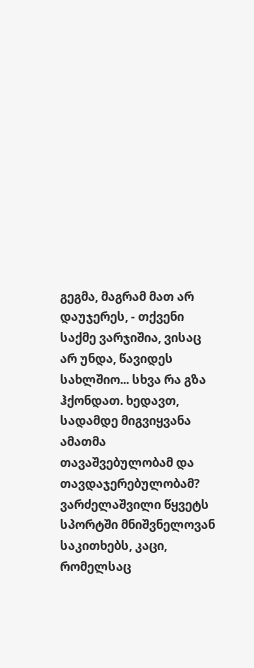გეგმა, მაგრამ მათ არ დაუჯერეს, - თქვენი საქმე ვარჯიშია, ვისაც არ უნდა, წავიდეს სახლშიო... სხვა რა გზა ჰქონდათ. ხედავთ, სადამდე მიგვიყვანა ამათმა თავაშვებულობამ და თავდაჯერებულობამ? ვარძელაშვილი წყვეტს სპორტში მნიშვნელოვან საკითხებს, კაცი, რომელსაც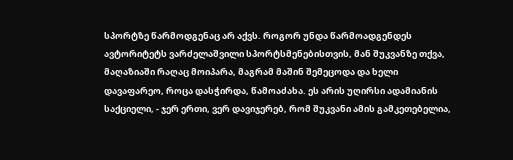სპორტზე წარმოდგენაც არ აქვს. როგორ უნდა წარმოადგენდეს ავტორიტეტს ვარძელაშვილი სპორტსმენებისთვის, მან შუკვანზე თქვა, მაღაზიაში რაღაც მოიპარა, მაგრამ მაშინ შემეცოდა და ხელი დავაფარეო, როცა დასჭირდა, წამოაძახა. ეს არის უღირსი ადამიანის საქციელი, - ჯერ ერთი, ვერ დავიჯერებ, რომ შუკვანი ამის გამკეთებელია,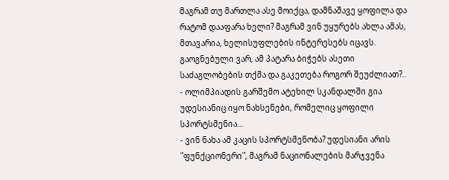მაგრამ თუ მართლა ასე მოიქცა, დამნაშავე ყოფილა და რატომ დააფარა ხელი? მაგრამ ვინ უყურებს ახლა ამას, მთავარია, ხელისუფლების ინტერესებს იცავს. გაოგნებული ვარ, ამ პატარა ბიჭებს ასეთი საძაგლობების თქმა და გაკეთება როგორ შეუძლიათ?..
- ოლიმპიადის გარშემო ატეხილ სკანდალში გია უდესიანიც იყო ნახსენები, რომელიც ყოფილი სპორტსმენია...
- ვინ ნახა ამ კაცის სპორტსმენობა? უდესიანი არის "ფუნქციონერი", მაგრამ ნაციონალების მარჯვენა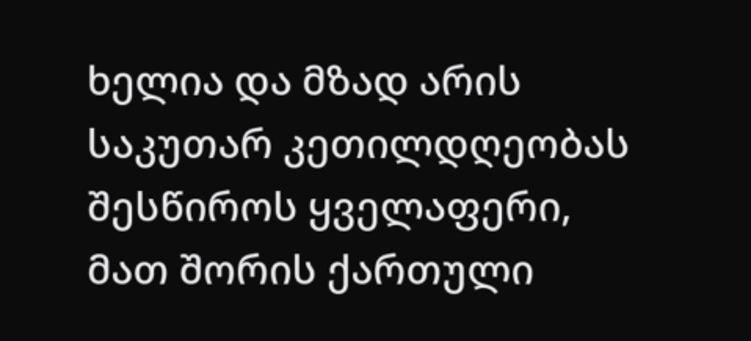ხელია და მზად არის საკუთარ კეთილდღეობას შესწიროს ყველაფერი, მათ შორის ქართული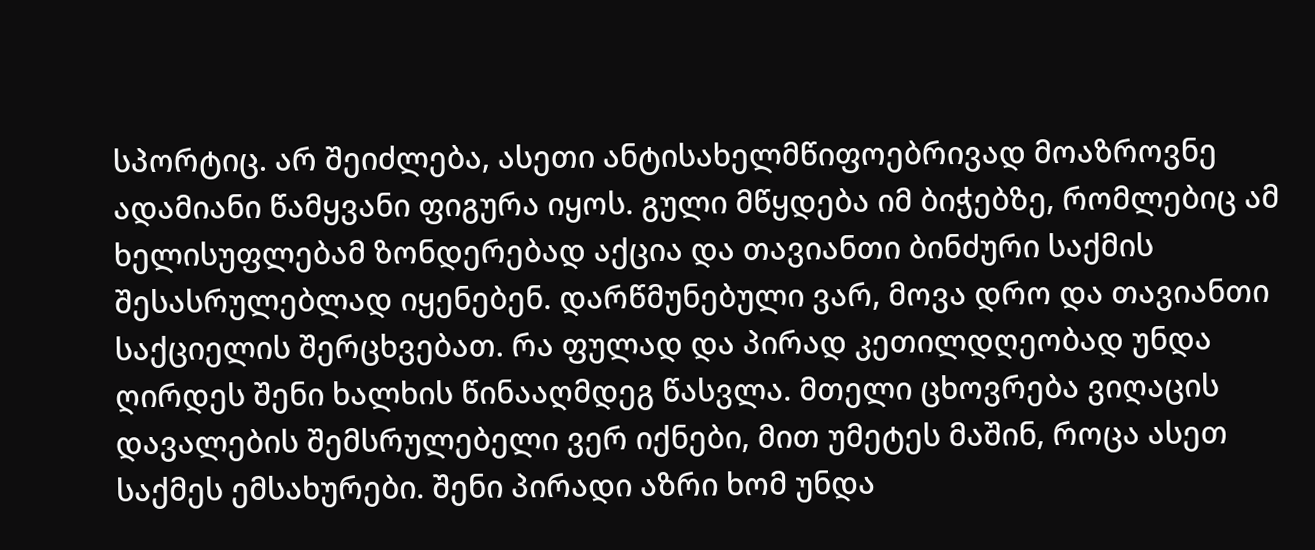სპორტიც. არ შეიძლება, ასეთი ანტისახელმწიფოებრივად მოაზროვნე ადამიანი წამყვანი ფიგურა იყოს. გული მწყდება იმ ბიჭებზე, რომლებიც ამ ხელისუფლებამ ზონდერებად აქცია და თავიანთი ბინძური საქმის შესასრულებლად იყენებენ. დარწმუნებული ვარ, მოვა დრო და თავიანთი საქციელის შერცხვებათ. რა ფულად და პირად კეთილდღეობად უნდა ღირდეს შენი ხალხის წინააღმდეგ წასვლა. მთელი ცხოვრება ვიღაცის დავალების შემსრულებელი ვერ იქნები, მით უმეტეს მაშინ, როცა ასეთ საქმეს ემსახურები. შენი პირადი აზრი ხომ უნდა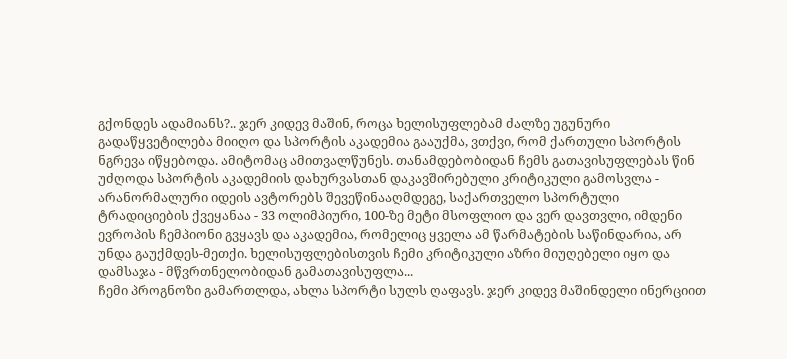გქონდეს ადამიანს?.. ჯერ კიდევ მაშინ, როცა ხელისუფლებამ ძალზე უგუნური გადაწყვეტილება მიიღო და სპორტის აკადემია გააუქმა, ვთქვი, რომ ქართული სპორტის ნგრევა იწყებოდა. ამიტომაც ამითვალწუნეს. თანამდებობიდან ჩემს გათავისუფლებას წინ უძღოდა სპორტის აკადემიის დახურვასთან დაკავშირებული კრიტიკული გამოსვლა - არანორმალური იდეის ავტორებს შევეწინააღმდეგე, საქართველო სპორტული ტრადიციების ქვეყანაა - 33 ოლიმპიური, 100-ზე მეტი მსოფლიო და ვერ დავთვლი, იმდენი ევროპის ჩემპიონი გვყავს და აკადემია, რომელიც ყველა ამ წარმატების საწინდარია, არ უნდა გაუქმდეს-მეთქი. ხელისუფლებისთვის ჩემი კრიტიკული აზრი მიუღებელი იყო და დამსაჯა - მწვრთნელობიდან გამათავისუფლა...
ჩემი პროგნოზი გამართლდა, ახლა სპორტი სულს ღაფავს. ჯერ კიდევ მაშინდელი ინერციით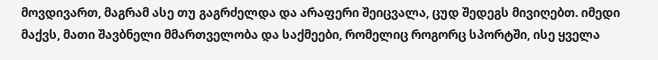მოვდივართ, მაგრამ ასე თუ გაგრძელდა და არაფერი შეიცვალა, ცუდ შედეგს მივიღებთ. იმედი მაქვს, მათი შავბნელი მმართველობა და საქმეები, რომელიც როგორც სპორტში, ისე ყველა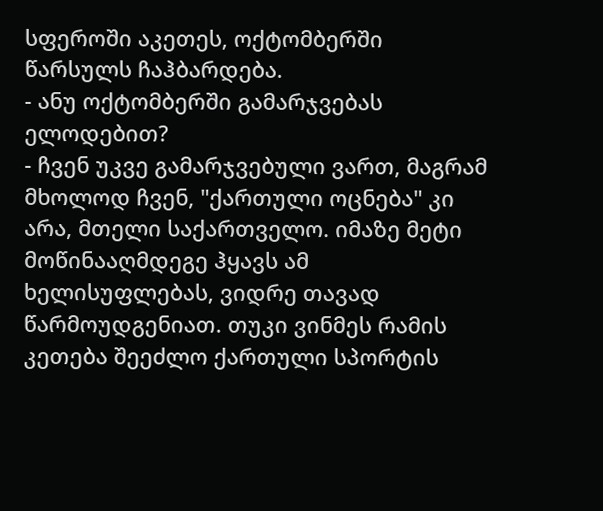სფეროში აკეთეს, ოქტომბერში წარსულს ჩაჰბარდება.
- ანუ ოქტომბერში გამარჯვებას ელოდებით?
- ჩვენ უკვე გამარჯვებული ვართ, მაგრამ მხოლოდ ჩვენ, "ქართული ოცნება" კი არა, მთელი საქართველო. იმაზე მეტი მოწინააღმდეგე ჰყავს ამ ხელისუფლებას, ვიდრე თავად წარმოუდგენიათ. თუკი ვინმეს რამის კეთება შეეძლო ქართული სპორტის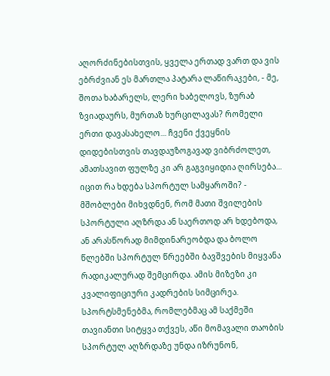აღორძინებისთვის, ყველა ერთად ვართ და ვის ებრძვიან ეს მართლა პატარა ლაწირაკები, - მე, შოთა ხაბარელს, ლერი ხაბელოვს, ზურაბ ზვიადაურს, მურთაზ ხურცილავას? რომელი ერთი დავასახელო... ჩვენი ქვეყნის დიდებისთვის თავდაუზოგავად ვიბრძოლეთ, ამათსავით ფულზე კი არ გაგვიყიდია ღირსება...
იცით რა ხდება სპორტულ სამყაროში? - მშობლები მიხვდნენ, რომ მათი შვილების სპორტული აღზრდა ან საერთოდ არ ხდებოდა, ან არასწორად მიმდინარეობდა და ბოლო წლებში სპორტულ წრეებში ბავშვების მიყვანა რადიკალურად შემცირდა. ამის მიზეზი კი კვალიფიციური კადრების სიმცირეა. სპორტსმენებმა, რომლებმაც ამ საქმეში თავიანთი სიტყვა თქვეს, აწი მომავალი თაობის სპორტულ აღზრდაზე უნდა იზრუნონ,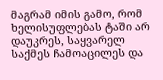მაგრამ იმის გამო, რომ ხელისუფლებას ტაში არ დაუკრეს, საყვარელ საქმეს ჩამოაცილეს და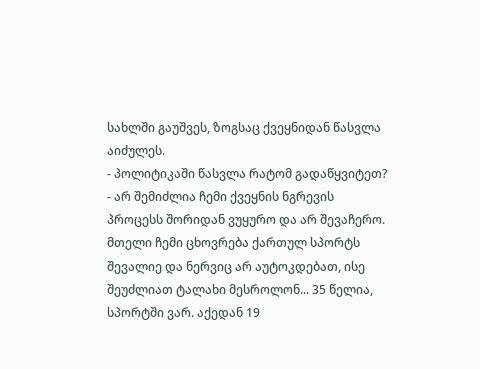სახლში გაუშვეს, ზოგსაც ქვეყნიდან წასვლა აიძულეს.
- პოლიტიკაში წასვლა რატომ გადაწყვიტეთ?
- არ შემიძლია ჩემი ქვეყნის ნგრევის პროცესს შორიდან ვუყურო და არ შევაჩერო. მთელი ჩემი ცხოვრება ქართულ სპორტს შევალიე და ნერვიც არ აუტოკდებათ, ისე შეუძლიათ ტალახი მესროლონ... 35 წელია, სპორტში ვარ. აქედან 19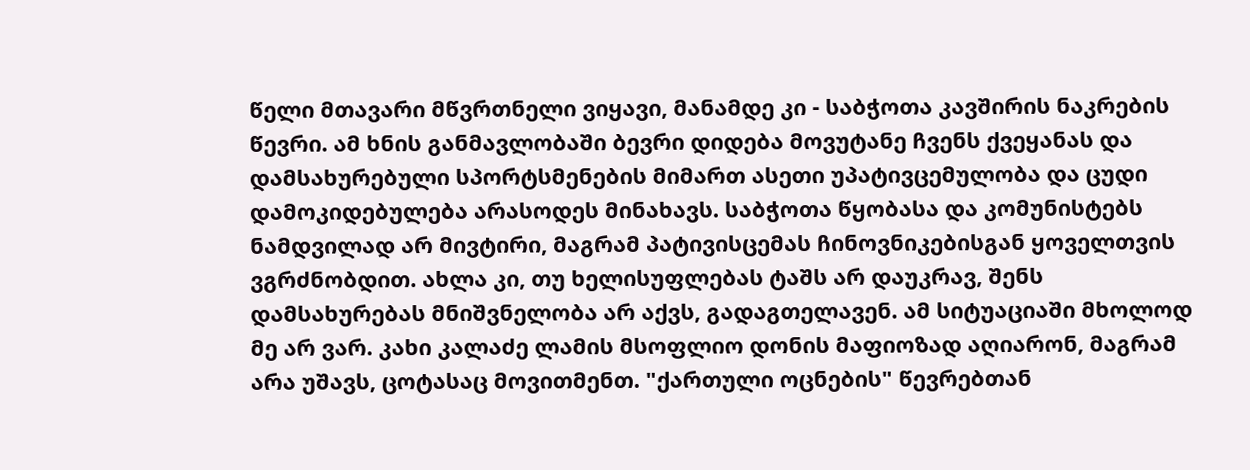წელი მთავარი მწვრთნელი ვიყავი, მანამდე კი - საბჭოთა კავშირის ნაკრების წევრი. ამ ხნის განმავლობაში ბევრი დიდება მოვუტანე ჩვენს ქვეყანას და დამსახურებული სპორტსმენების მიმართ ასეთი უპატივცემულობა და ცუდი დამოკიდებულება არასოდეს მინახავს. საბჭოთა წყობასა და კომუნისტებს ნამდვილად არ მივტირი, მაგრამ პატივისცემას ჩინოვნიკებისგან ყოველთვის ვგრძნობდით. ახლა კი, თუ ხელისუფლებას ტაშს არ დაუკრავ, შენს დამსახურებას მნიშვნელობა არ აქვს, გადაგთელავენ. ამ სიტუაციაში მხოლოდ მე არ ვარ. კახი კალაძე ლამის მსოფლიო დონის მაფიოზად აღიარონ, მაგრამ არა უშავს, ცოტასაც მოვითმენთ. "ქართული ოცნების" წევრებთან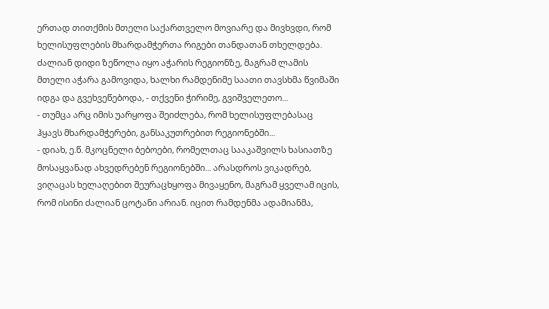ერთად თითქმის მთელი საქართველო მოვიარე და მივხვდი, რომ ხელისუფლების მხარდამჭერთა რიგები თანდათან თხელდება. ძალიან დიდი ზეწოლა იყო აჭარის რეგიონზე, მაგრამ ლამის მთელი აჭარა გამოვიდა, ხალხი რამდენიმე საათი თავსხმა წვიმაში იდგა და გვეხვეწებოდა, - თქვენი ჭირიმე, გვიშველეთო...
- თუმცა არც იმის უარყოფა შეიძლება, რომ ხელისუფლებასაც ჰყავს მხარდამჭერები, განსაკუთრებით რეგიონებში...
- დიახ, ე.წ. მკოცნელი ბებოები, რომელთაც სააკაშვილს ხასიათზე მოსაყვანად ახვედრებენ რეგიონებში... არასდროს ვიკადრებ, ვიღაცას ხელაღებით შეურაცხყოფა მივაყენო, მაგრამ ყველამ იცის, რომ ისინი ძალიან ცოტანი არიან. იცით რამდენმა ადამიანმა,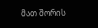მათ შორის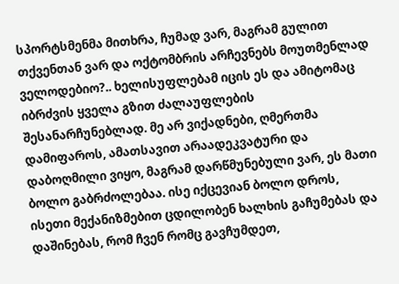სპორტსმენმა მითხრა, ჩუმად ვარ, მაგრამ გულით თქვენთან ვარ და ოქტომბრის არჩევნებს მოუთმენლად ველოდებიო?.. ხელისუფლებამ იცის ეს და ამიტომაც იბრძვის ყველა გზით ძალაუფლების შესანარჩუნებლად. მე არ ვიქადნები, ღმერთმა დამიფაროს, ამათსავით არაადეკვატური და დაბოღმილი ვიყო, მაგრამ დარწმუნებული ვარ, ეს მათი ბოლო გაბრძოლებაა. ისე იქცევიან ბოლო დროს, ისეთი მექანიზმებით ცდილობენ ხალხის გაჩუმებას და დაშინებას, რომ ჩვენ რომც გავჩუმდეთ,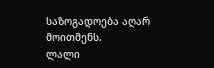საზოგადოება აღარ მოითმენს.
ლალი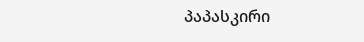პაპასკირი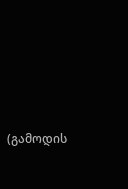(გამოდის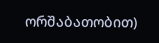ორშაბათობით)